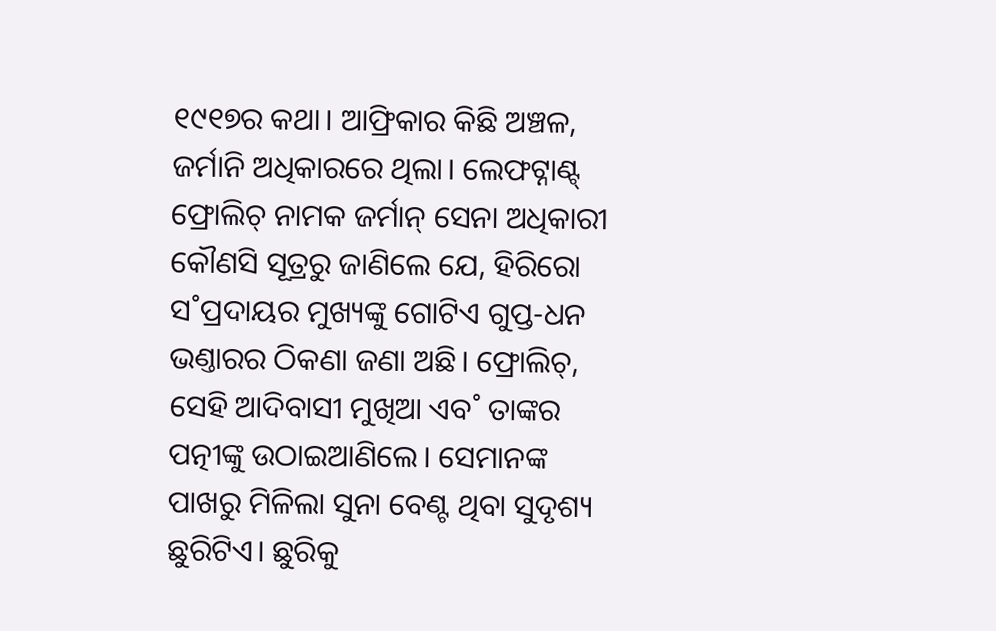୧୯୧୭ର କଥା। ଆଫ୍ରିକାର କିଛି ଅଞ୍ଚଳ, ଜର୍ମାନି ଅଧିକାରରେ ଥିଲା। ଲେଫଟ୍ନାଣ୍ଟ୍ ଫ୍ରୋଲିଚ୍ ନାମକ ଜର୍ମାନ୍ ସେନା ଅଧିକାରୀ କୌଣସି ସୂତ୍ରରୁ ଜାଣିଲେ ଯେ, ହିରିରୋ ସ˚ପ୍ରଦାୟର ମୁଖ୍ୟଙ୍କୁ ଗୋଟିଏ ଗୁପ୍ତ-ଧନ ଭଣ୍ତାରର ଠିକଣା ଜଣା ଅଛି। ଫ୍ରୋଲିଚ୍, ସେହି ଆଦିବାସୀ ମୁଖିଆ ଏବ˚ ତାଙ୍କର ପତ୍ନୀଙ୍କୁ ଉଠାଇଆଣିଲେ। ସେମାନଙ୍କ ପାଖରୁ ମିଳିଲା ସୁନା ବେଣ୍ଟ ଥିବା ସୁଦୃଶ୍ୟ ଛୁରିଟିଏ। ଛୁରିକୁ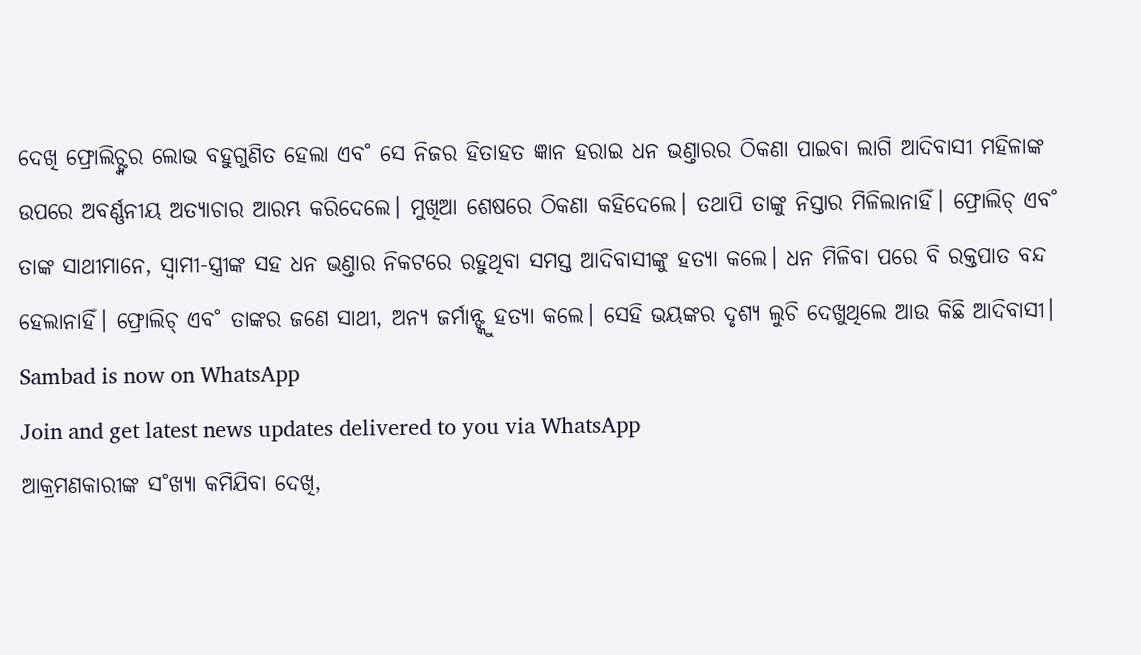ଦେଖି ଫ୍ରୋଲିଚ୍ଙ୍କର ଲୋଭ ବହୁଗୁଣିତ ହେଲା ଏବ˚ ସେ ନିଜର ହିତାହତ ଜ୍ଞାନ ହରାଇ ଧନ ଭଣ୍ତାରର ଠିକଣା ପାଇବା ଲାଗି ଆଦିବାସୀ ମହିଳାଙ୍କ ଉପରେ ଅବର୍ଣ୍ଣନୀୟ ଅତ୍ୟାଚାର ଆରମ୍ଭ କରିଦେଲେ। ମୁଖିଆ ଶେଷରେ ଠିକଣା କହିଦେଲେ। ତଥାପି ତାଙ୍କୁ ନିସ୍ତାର ମିଳିଲାନାହିଁ। ଫ୍ରୋଲିଚ୍ ଏବ˚ ତାଙ୍କ ସାଥୀମାନେ, ସ୍ବାମୀ-ସ୍ତ୍ରୀଙ୍କ ସହ ଧନ ଭଣ୍ତାର ନିକଟରେ ରହୁଥିବା ସମସ୍ତ ଆଦିବାସୀଙ୍କୁ ହତ୍ୟା କଲେ। ଧନ ମିଳିବା ପରେ ବି ରକ୍ତପାତ ବନ୍ଦ ହେଲାନାହିଁ। ଫ୍ରୋଲିଚ୍ ଏବ˚ ତାଙ୍କର ଜଣେ ସାଥୀ, ଅନ୍ୟ ଜର୍ମାନ୍ଙ୍କୁ ହତ୍ୟା କଲେ। ସେହି ଭୟଙ୍କର ଦୃଶ୍ୟ ଲୁଚି ଦେଖୁଥିଲେ ଆଉ କିଛି ଆଦିବାସୀ।
Sambad is now on WhatsApp
Join and get latest news updates delivered to you via WhatsApp
ଆକ୍ରମଣକାରୀଙ୍କ ସ˚ଖ୍ୟା କମିଯିବା ଦେଖି,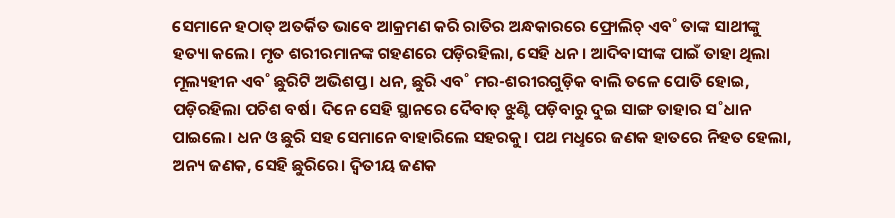ସେମାନେ ହଠାତ୍ ଅତର୍କିତ ଭାବେ ଆକ୍ରମଣ କରି ରାତିର ଅନ୍ଧକାରରେ ଫ୍ରୋଲିଚ୍ ଏବ˚ ତାଙ୍କ ସାଥୀଙ୍କୁ ହତ୍ୟା କଲେ। ମୃତ ଶରୀରମାନଙ୍କ ଗହଣରେ ପଡ଼ିରହିଲା, ସେହି ଧନ। ଆଦିବାସୀଙ୍କ ପାଇଁ ତାହା ଥିଲା ମୂଲ୍ୟହୀନ ଏବ˚ ଛୁରିଟି ଅଭିଶପ୍ତ। ଧନ, ଛୁରି ଏବ˚ ମର-ଶରୀରଗୁଡ଼ିକ ବାଲି ତଳେ ପୋତି ହୋଇ, ପଡ଼ିରହିଲା ପଚିଶ ବର୍ଷ। ଦିନେ ସେହି ସ୍ଥାନରେ ଦୈବାତ୍ ଝୁଣ୍ଟି ପଡ଼ିବାରୁ ଦୁଇ ସାଙ୍ଗ ତାହାର ସ˚ଧାନ ପାଇଲେ। ଧନ ଓ ଛୁରି ସହ ସେମାନେ ବାହାରିଲେ ସହରକୁ। ପଥ ମଧୢରେ ଜଣକ ହାତରେ ନିହତ ହେଲା, ଅନ୍ୟ ଜଣକ, ସେହି ଛୁରିରେ। ଦ୍ବିତୀୟ ଜଣକ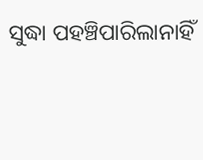ସୁଦ୍ଧା ପହଞ୍ଚିପାରିଲାନାହିଁ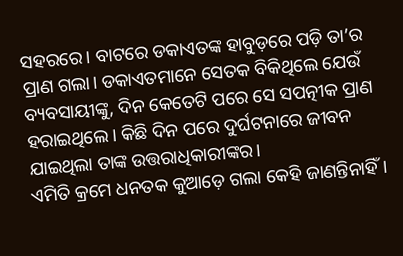ସହରରେ। ବାଟରେ ଡକାଏତଙ୍କ ହାବୁଡ଼ରେ ପଡ଼ି ତା’ର ପ୍ରାଣ ଗଲା। ଡକାଏତମାନେ ସେତକ ବିକିଥିଲେ ଯେଉଁ ବ୍ୟବସାୟୀଙ୍କୁ, ଦିନ କେତେଟି ପରେ ସେ ସପତ୍ନୀକ ପ୍ରାଣ ହରାଇଥିଲେ। କିଛି ଦିନ ପରେ ଦୁର୍ଘଟନାରେ ଜୀବନ ଯାଇଥିଲା ତାଙ୍କ ଉତ୍ତରାଧିକାରୀଙ୍କର।
ଏମିତି କ୍ରମେ ଧନତକ କୁଆଡ଼େ ଗଲା କେହି ଜାଣନ୍ତିନାହିଁ।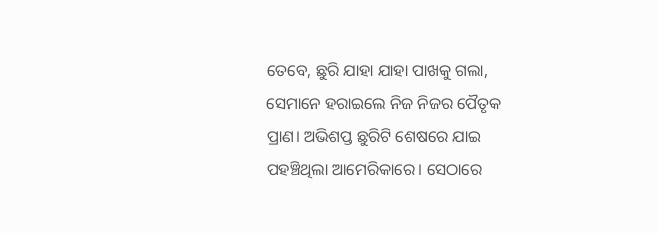ତେବେ, ଛୁରି ଯାହା ଯାହା ପାଖକୁ ଗଲା, ସେମାନେ ହରାଇଲେ ନିଜ ନିଜର ପୈତୃକ ପ୍ରାଣ। ଅଭିଶପ୍ତ ଛୁରିଟି ଶେଷରେ ଯାଇ ପହଞ୍ଚିଥିଲା ଆମେରିକାରେ। ସେଠାରେ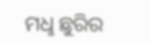ମଧୢ ଛୁରିର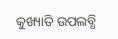କୁଖ୍ୟାତି ଉପଲବ୍ଧି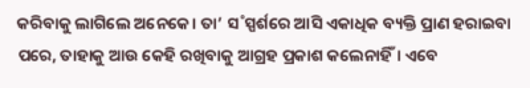କରିବାକୁ ଲାଗିଲେ ଅନେକେ। ତା’ ସ˚ସ୍ପର୍ଶରେ ଆସି ଏକାଧିକ ବ୍ୟକ୍ତି ପ୍ରାଣ ହରାଇବା ପରେ, ତାହାକୁ ଆଉ କେହି ରଖିବାକୁ ଆଗ୍ରହ ପ୍ରକାଶ କଲେନାହିଁ। ଏବେ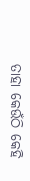ତାହା କେଉଁଠି କେହି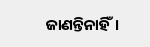ଜାଣନ୍ତିନାହିଁ।